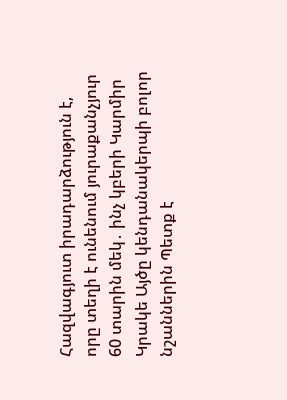Հազվագյուտ իրադարձություն է, որը տեղի է ունենում յուրաքանչյուր 60 տարին մեկ․ ինչ կբերի Կարմիր Կրակե Այծը կենդանակերպի բոլոր նշաններին Պետք է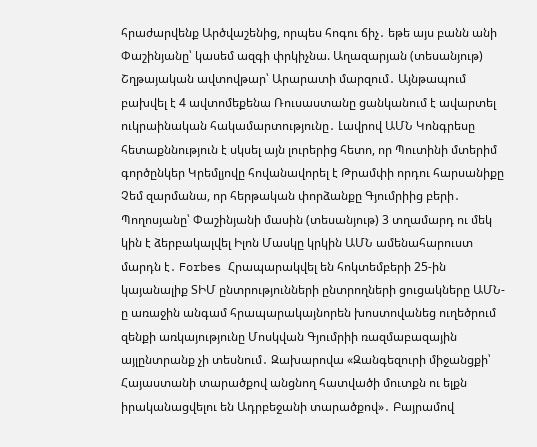հրաժարվենք Արծվաշենից, որպես հոգու ճիչ․ եթե այս բանն անի Փաշինյանը՝ կասեմ ազգի փրկիչնա. Աղազարյան (տեսանյութ) Շղթայական ավտովթար՝ Արարատի մարզում․ Այնթապում բախվել է 4 ավտոմեքենա Ռուսաստանը ցանկանում է ավարտել ուկրաինական հակամարտությունը․ Լավրով ԱՄՆ Կոնգրեսը հետաքննություն է սկսել այն լուրերից հետո, որ Պուտինի մտերիմ գործընկեր Կրեմլյովը հովանավորել է Թրամփի որդու հարսանիքը Չեմ զարմանա, որ հերթական փորձանքը Գյումրիից բերի․ Պողոսյանը՝ Փաշինյանի մասին (տեսանյութ) 3 տղամարդ ու մեկ կին է ձերբակալվել Իլոն Մասկը կրկին ԱՄՆ ամենահարուստ մարդն է․ Forbes Հրապարակվել են հոկտեմբերի 25-ին կայանալիք ՏԻՄ ընտրությունների ընտրողների ցուցակները ԱՄՆ-ը առաջին անգամ հրապարակայնորեն խոստովանեց ուղեծրում զենքի առկայությունը Մոսկվան Գյումրիի ռազմաբազային այլընտրանք չի տեսնում․ Զախարովա «Զանգեզուրի միջանցքի՝ Հայաստանի տարածքով անցնող հատվածի մուտքն ու ելքն իրականացվելու են Ադրբեջանի տարածքով»․ Բայրամով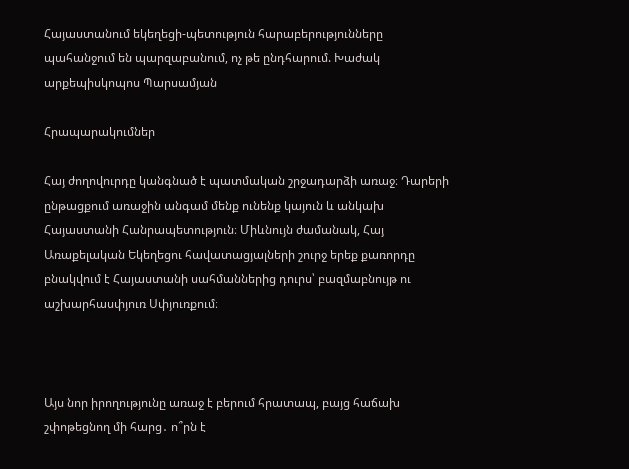Հայաստանում եկեղեցի-պետություն հարաբերությունները պահանջում են պարզաբանում, ոչ թե ընդհարում. Խաժակ արքեպիսկոպոս Պարսամյան

Հրապարակումներ

Հայ ժողովուրդը կանգնած է պատմական շրջադարձի առաջ։ Դարերի ընթացքում առաջին անգամ մենք ունենք կայուն և անկախ Հայաստանի Հանրապետություն։ Միևնույն ժամանակ, Հայ Առաքելական Եկեղեցու հավատացյալների շուրջ երեք քառորդը բնակվում է Հայաստանի սահմաններից դուրս՝ բազմաբնույթ ու աշխարհասփյուռ Սփյուռքում։



Այս նոր իրողությունը առաջ է բերում հրատապ, բայց հաճախ շփոթեցնող մի հարց․ ո՞րն է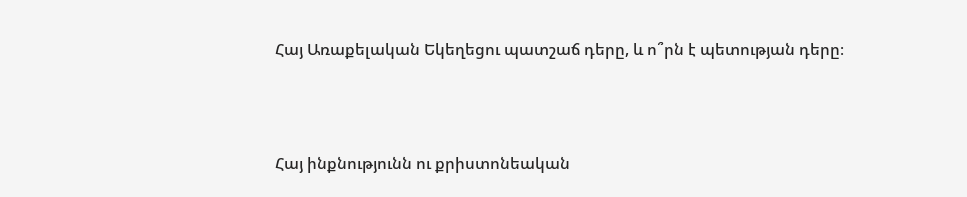Հայ Առաքելական Եկեղեցու պատշաճ դերը, և ո՞րն է պետության դերը։



Հայ ինքնությունն ու քրիստոնեական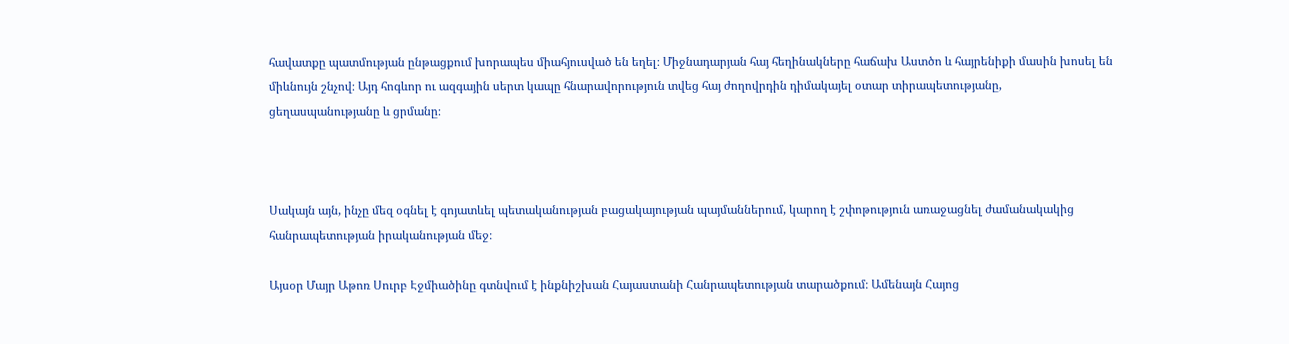հավատքը պատմության ընթացքում խորապես միահյուսված են եղել։ Միջնադարյան հայ հեղինակները հաճախ Աստծո և հայրենիքի մասին խոսել են միևնույն շնչով։ Այդ հոգևոր ու ազգային սերտ կապը հնարավորություն տվեց հայ ժողովրդին դիմակայել օտար տիրապետությանը, ցեղասպանությանը և ցրմանը։



Սակայն այն, ինչը մեզ օգնել է գոյատևել պետականության բացակայության պայմաններում, կարող է շփոթություն առաջացնել ժամանակակից հանրապետության իրականության մեջ։

Այսօր Մայր Աթոռ Սուրբ Էջմիածինը գտնվում է ինքնիշխան Հայաստանի Հանրապետության տարածքում։ Ամենայն Հայոց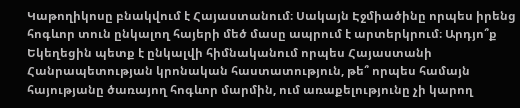Կաթողիկոսը բնակվում է Հայաստանում։ Սակայն Էջմիածինը որպես իրենց հոգևոր տուն ընկալող հայերի մեծ մասը ապրում է արտերկրում։ Արդյո՞ք Եկեղեցին պետք է ընկալվի հիմնականում որպես Հայաստանի Հանրապետության կրոնական հաստատություն, թե՞ որպես համայն հայությանը ծառայող հոգևոր մարմին, ում առաքելությունը չի կարող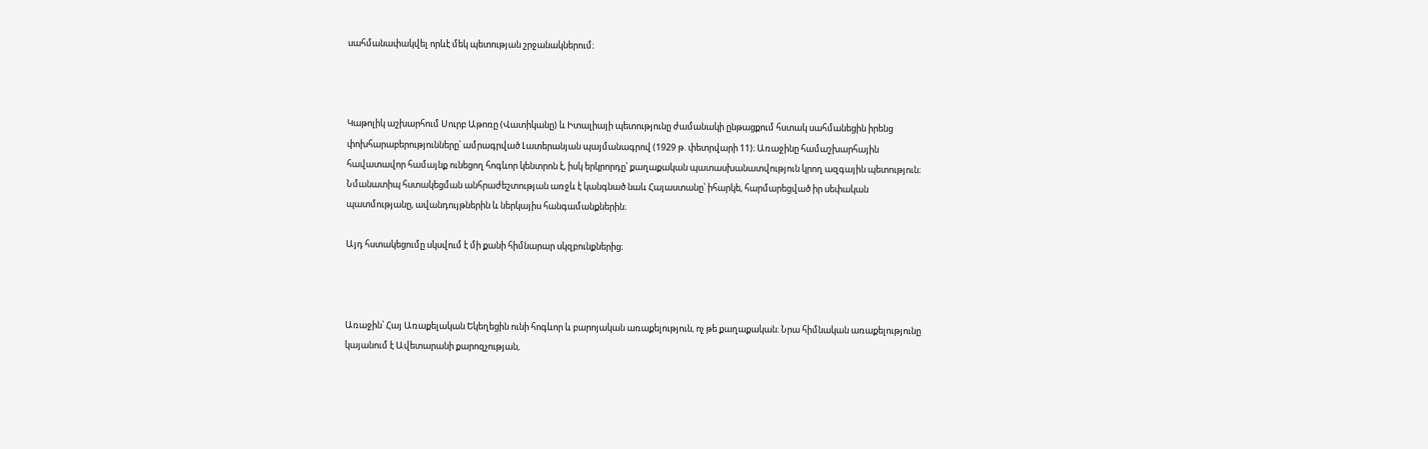սահմանափակվել որևէ մեկ պետության շրջանակներում։



Կաթոլիկ աշխարհում Սուրբ Աթոռը (Վատիկանը) և Իտալիայի պետությունը ժամանակի ընթացքում հստակ սահմանեցին իրենց փոխհարաբերությունները՝ ամրագրված Լատերանյան պայմանագրով (1929 թ. փետրվարի 11)։ Առաջինը համաշխարհային հավատավոր համայնք ունեցող հոգևոր կենտրոն է, իսկ երկրորդը՝ քաղաքական պատասխանատվություն կրող ազգային պետություն։ Նմանատիպ հստակեցման անհրաժեշտության առջև է կանգնած նաև Հայաստանը՝ իհարկե, հարմարեցված իր սեփական պատմությանը, ավանդույթներին և ներկայիս հանգամանքներին։

Այդ հստակեցումը սկսվում է մի քանի հիմնարար սկզբունքներից։



Առաջին՝ Հայ Առաքելական Եկեղեցին ունի հոգևոր և բարոյական առաքելություն, ոչ թե քաղաքական։ Նրա հիմնական առաքելությունը կայանում է Ավետարանի քարոզչության,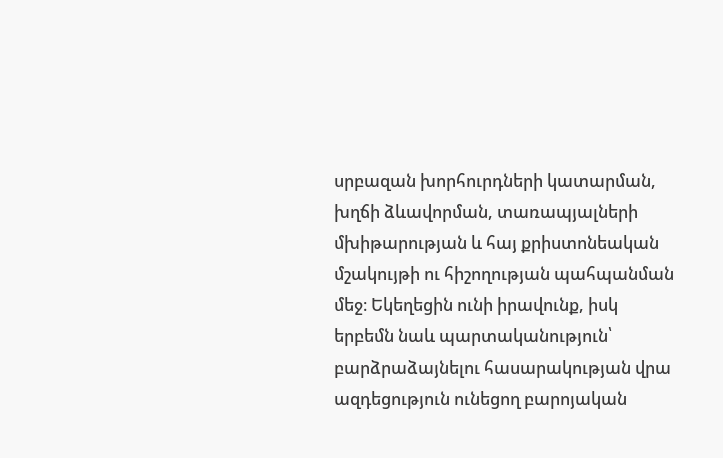սրբազան խորհուրդների կատարման, խղճի ձևավորման, տառապյալների մխիթարության և հայ քրիստոնեական մշակույթի ու հիշողության պահպանման մեջ։ Եկեղեցին ունի իրավունք, իսկ երբեմն նաև պարտականություն՝ բարձրաձայնելու հասարակության վրա ազդեցություն ունեցող բարոյական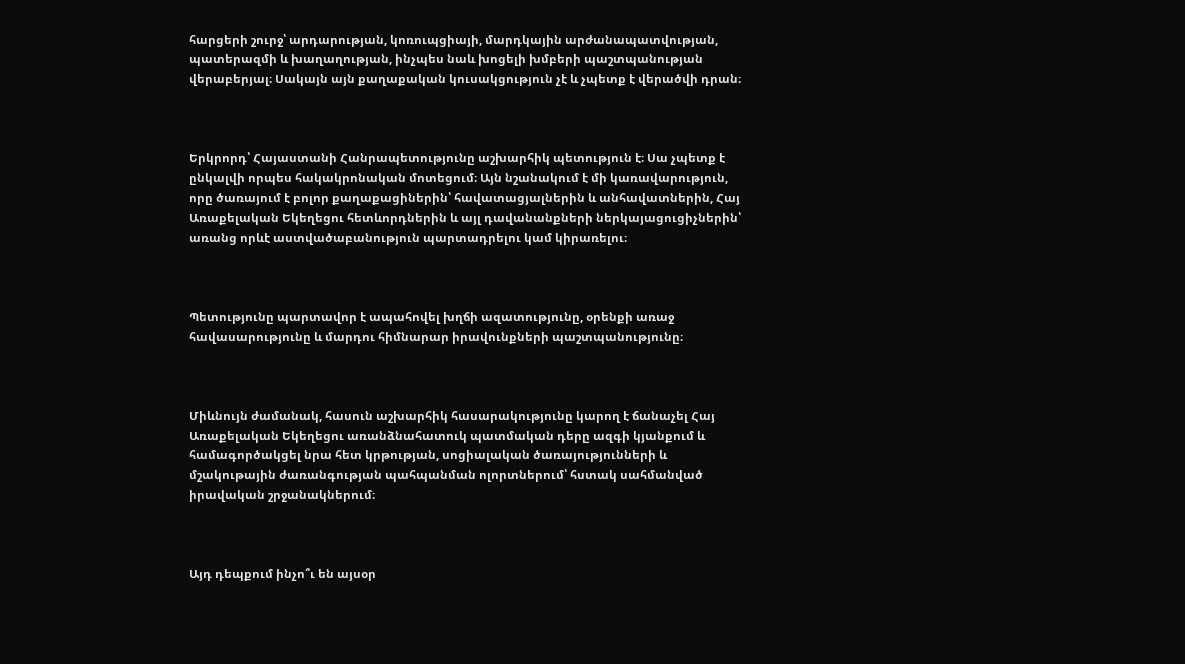հարցերի շուրջ՝ արդարության, կոռուպցիայի, մարդկային արժանապատվության, պատերազմի և խաղաղության, ինչպես նաև խոցելի խմբերի պաշտպանության վերաբերյալ։ Սակայն այն քաղաքական կուսակցություն չէ և չպետք է վերածվի դրան։



Երկրորդ՝ Հայաստանի Հանրապետությունը աշխարհիկ պետություն է։ Սա չպետք է ընկալվի որպես հակակրոնական մոտեցում։ Այն նշանակում է մի կառավարություն, որը ծառայում է բոլոր քաղաքացիներին՝ հավատացյալներին և անհավատներին, Հայ Առաքելական Եկեղեցու հետևորդներին և այլ դավանանքների ներկայացուցիչներին՝ առանց որևէ աստվածաբանություն պարտադրելու կամ կիրառելու։



Պետությունը պարտավոր է ապահովել խղճի ազատությունը, օրենքի առաջ հավասարությունը և մարդու հիմնարար իրավունքների պաշտպանությունը։



Միևնույն ժամանակ, հասուն աշխարհիկ հասարակությունը կարող է ճանաչել Հայ Առաքելական Եկեղեցու առանձնահատուկ պատմական դերը ազգի կյանքում և համագործակցել նրա հետ կրթության, սոցիալական ծառայությունների և մշակութային ժառանգության պահպանման ոլորտներում՝ հստակ սահմանված իրավական շրջանակներում։



Այդ դեպքում ինչո՞ւ են այսօր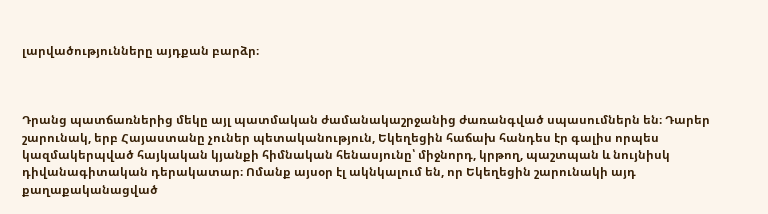լարվածությունները այդքան բարձր։



Դրանց պատճառներից մեկը այլ պատմական ժամանակաշրջանից ժառանգված սպասումներն են։ Դարեր շարունակ, երբ Հայաստանը չուներ պետականություն, Եկեղեցին հաճախ հանդես էր գալիս որպես կազմակերպված հայկական կյանքի հիմնական հենասյունը՝ միջնորդ, կրթող, պաշտպան և նույնիսկ դիվանագիտական դերակատար։ Ոմանք այսօր էլ ակնկալում են, որ Եկեղեցին շարունակի այդ քաղաքականացված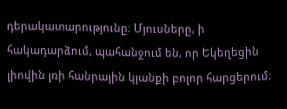դերակատարությունը։ Մյուսները, ի հակադարձում, պահանջում են, որ Եկեղեցին լիովին լռի հանրային կյանքի բոլոր հարցերում։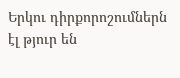Երկու դիրքորոշումներն էլ թյուր են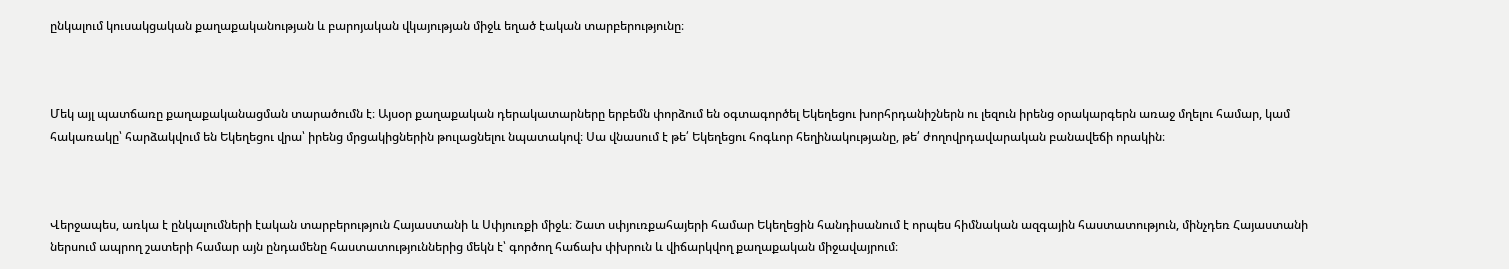ընկալում կուսակցական քաղաքականության և բարոյական վկայության միջև եղած էական տարբերությունը։



Մեկ այլ պատճառը քաղաքականացման տարածումն է։ Այսօր քաղաքական դերակատարները երբեմն փորձում են օգտագործել Եկեղեցու խորհրդանիշներն ու լեզուն իրենց օրակարգերն առաջ մղելու համար, կամ հակառակը՝ հարձակվում են Եկեղեցու վրա՝ իրենց մրցակիցներին թուլացնելու նպատակով։ Սա վնասում է թե՛ Եկեղեցու հոգևոր հեղինակությանը, թե՛ ժողովրդավարական բանավեճի որակին։



Վերջապես, առկա է ընկալումների էական տարբերություն Հայաստանի և Սփյուռքի միջև։ Շատ սփյուռքահայերի համար Եկեղեցին հանդիսանում է որպես հիմնական ազգային հաստատություն, մինչդեռ Հայաստանի ներսում ապրող շատերի համար այն ընդամենը հաստատություններից մեկն է՝ գործող հաճախ փխրուն և վիճարկվող քաղաքական միջավայրում։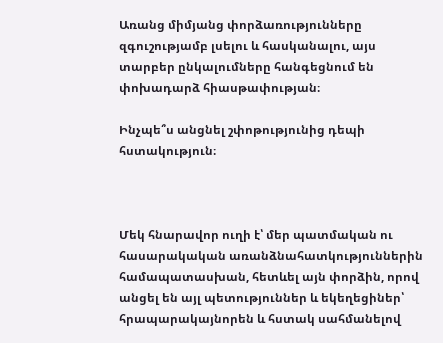Առանց միմյանց փորձառությունները զգուշությամբ լսելու և հասկանալու, այս տարբեր ընկալումները հանգեցնում են փոխադարձ հիասթափության։

Ինչպե՞ս անցնել շփոթությունից դեպի հստակություն։



Մեկ հնարավոր ուղի է՝ մեր պատմական ու հասարակական առանձնահատկություններին համապատասխան, հետևել այն փորձին, որով անցել են այլ պետություններ և եկեղեցիներ՝ հրապարակայնորեն և հստակ սահմանելով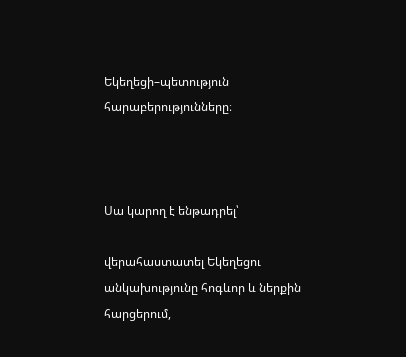Եկեղեցի–պետություն հարաբերությունները։



Սա կարող է ենթադրել՝

վերահաստատել Եկեղեցու անկախությունը հոգևոր և ներքին հարցերում,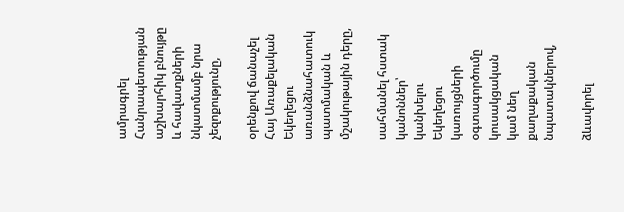ամրագրել Հանրապետության աշխարհիկ բնույթը և հավատքների նկատմամբ նրա չեզոքությունը,

օրենքով ճանաչել Հայ Առաքելական Եկեղեցու առանձնահատուկ պատմական և մշակութային դերը,

սահմանել հստակ կանոններ՝ կանխելու Եկեղեցու կառույցների օգտագործումը կուսակցական կամ նեղ քաղաքական նպատակներով,

ձևավորել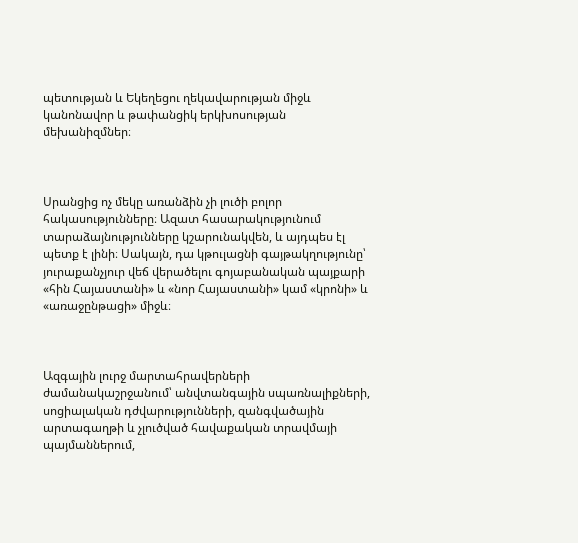պետության և Եկեղեցու ղեկավարության միջև կանոնավոր և թափանցիկ երկխոսության մեխանիզմներ։



Սրանցից ոչ մեկը առանձին չի լուծի բոլոր հակասությունները։ Ազատ հասարակությունում տարաձայնությունները կշարունակվեն, և այդպես էլ պետք է լինի։ Սակայն, դա կթուլացնի գայթակղությունը՝ յուրաքանչյուր վեճ վերածելու գոյաբանական պայքարի «հին Հայաստանի» և «նոր Հայաստանի» կամ «կրոնի» և «առաջընթացի» միջև։



Ազգային լուրջ մարտահրավերների ժամանակաշրջանում՝ անվտանգային սպառնալիքների, սոցիալական դժվարությունների, զանգվածային արտագաղթի և չլուծված հավաքական տրավմայի պայմաններում,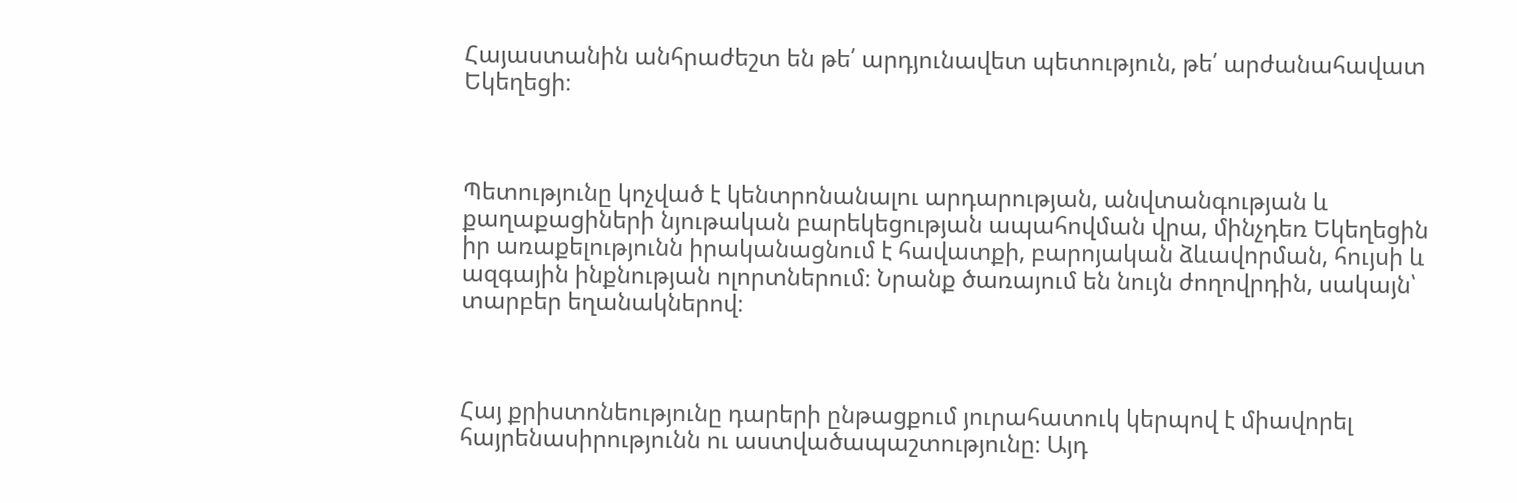Հայաստանին անհրաժեշտ են թե՛ արդյունավետ պետություն, թե՛ արժանահավատ Եկեղեցի։



Պետությունը կոչված է կենտրոնանալու արդարության, անվտանգության և քաղաքացիների նյութական բարեկեցության ապահովման վրա, մինչդեռ Եկեղեցին իր առաքելությունն իրականացնում է հավատքի, բարոյական ձևավորման, հույսի և ազգային ինքնության ոլորտներում։ Նրանք ծառայում են նույն ժողովրդին, սակայն՝ տարբեր եղանակներով։



Հայ քրիստոնեությունը դարերի ընթացքում յուրահատուկ կերպով է միավորել հայրենասիրությունն ու աստվածապաշտությունը։ Այդ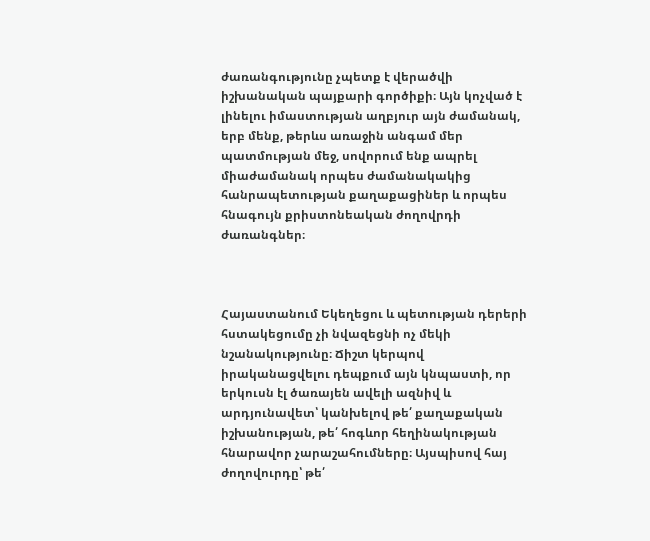ժառանգությունը չպետք է վերածվի իշխանական պայքարի գործիքի։ Այն կոչված է լինելու իմաստության աղբյուր այն ժամանակ, երբ մենք, թերևս առաջին անգամ մեր պատմության մեջ, սովորում ենք ապրել միաժամանակ որպես ժամանակակից հանրապետության քաղաքացիներ և որպես հնագույն քրիստոնեական ժողովրդի ժառանգներ։



Հայաստանում Եկեղեցու և պետության դերերի հստակեցումը չի նվազեցնի ոչ մեկի նշանակությունը։ Ճիշտ կերպով իրականացվելու դեպքում այն կնպաստի, որ երկուսն էլ ծառայեն ավելի ազնիվ և արդյունավետ՝ կանխելով թե՛ քաղաքական իշխանության, թե՛ հոգևոր հեղինակության հնարավոր չարաշահումները։ Այսպիսով հայ ժողովուրդը՝ թե՛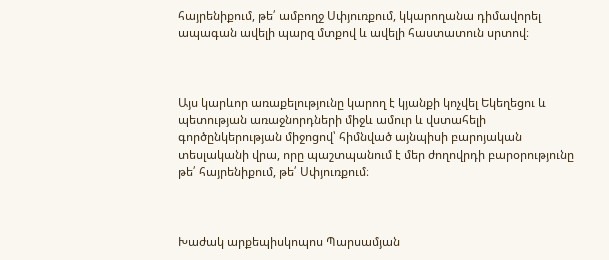հայրենիքում, թե՛ ամբողջ Սփյուռքում, կկարողանա դիմավորել ապագան ավելի պարզ մտքով և ավելի հաստատուն սրտով։



Այս կարևոր առաքելությունը կարող է կյանքի կոչվել Եկեղեցու և պետության առաջնորդների միջև ամուր և վստահելի գործընկերության միջոցով՝ հիմնված այնպիսի բարոյական տեսլականի վրա, որը պաշտպանում է մեր ժողովրդի բարօրությունը թե՛ հայրենիքում, թե՛ Սփյուռքում։



Խաժակ արքեպիսկոպոս Պարսամյան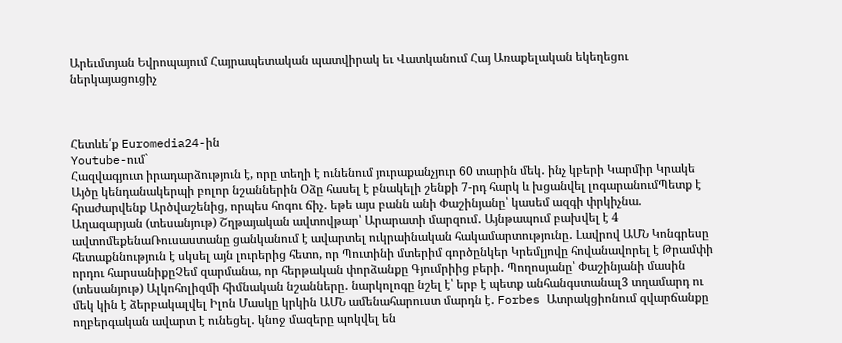Արեւմտյան Եվրոպայում Հայրապետական պատվիրակ եւ Վատկանում Հայ Առաքելական եկեղեցու ներկայացուցիչ



Հետևե՛ք Euromedia24-ին
Youtube-ում`
Հազվագյուտ իրադարձություն է, որը տեղի է ունենում յուրաքանչյուր 60 տարին մեկ․ ինչ կբերի Կարմիր Կրակե Այծը կենդանակերպի բոլոր նշաններին Օձը հասել է բնակելի շենքի 7-րդ հարկ և խցանվել լոգարանումՊետք է հրաժարվենք Արծվաշենից, որպես հոգու ճիչ․ եթե այս բանն անի Փաշինյանը՝ կասեմ ազգի փրկիչնա. Աղազարյան (տեսանյութ) Շղթայական ավտովթար՝ Արարատի մարզում․ Այնթապում բախվել է 4 ավտոմեքենաՌուսաստանը ցանկանում է ավարտել ուկրաինական հակամարտությունը․ Լավրով ԱՄՆ Կոնգրեսը հետաքննություն է սկսել այն լուրերից հետո, որ Պուտինի մտերիմ գործընկեր Կրեմլյովը հովանավորել է Թրամփի որդու հարսանիքըՉեմ զարմանա, որ հերթական փորձանքը Գյումրիից բերի․ Պողոսյանը՝ Փաշինյանի մասին (տեսանյութ) Ալկոհոլիզմի հիմնական նշանները․ նարկոլոգը նշել է՝ երբ է պետք անհանգստանալ3 տղամարդ ու մեկ կին է ձերբակալվել Իլոն Մասկը կրկին ԱՄՆ ամենահարուստ մարդն է․ Forbes Ատրակցիոնում զվարճանքը ողբերգական ավարտ է ունեցել․ կնոջ մազերը պոկվել են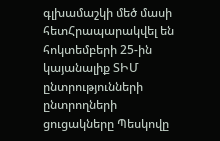գլխամաշկի մեծ մասի հետՀրապարակվել են հոկտեմբերի 25-ին կայանալիք ՏԻՄ ընտրությունների ընտրողների ցուցակները Պեսկովը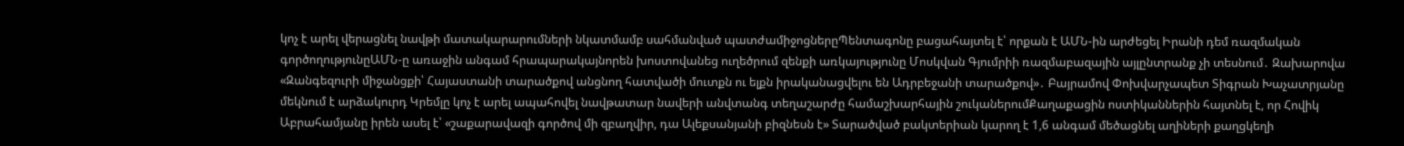կոչ է արել վերացնել նավթի մատակարարումների նկատմամբ սահմանված պատժամիջոցներըՊենտագոնը բացահայտել է՝ որքան է ԱՄՆ-ին արժեցել Իրանի դեմ ռազմական գործողությունըԱՄՆ-ը առաջին անգամ հրապարակայնորեն խոստովանեց ուղեծրում զենքի առկայությունը Մոսկվան Գյումրիի ռազմաբազային այլընտրանք չի տեսնում․ Զախարովա «Զանգեզուրի միջանցքի՝ Հայաստանի տարածքով անցնող հատվածի մուտքն ու ելքն իրականացվելու են Ադրբեջանի տարածքով»․ Բայրամով Փոխվարչապետ Տիգրան Խաչատրյանը մեկնում է արձակուրդ Կրեմլը կոչ է արել ապահովել նավթատար նավերի անվտանգ տեղաշարժը համաշխարհային շուկաներումՔաղաքացին ոստիկաններին հայտնել է, որ Հովիկ Աբրահամյանը իրեն ասել է՝ «շաքարավազի գործով մի զբաղվիր, դա Ալեքսանյանի բիզնեսն է» Տարածված բակտերիան կարող է 1,6 անգամ մեծացնել աղիների քաղցկեղի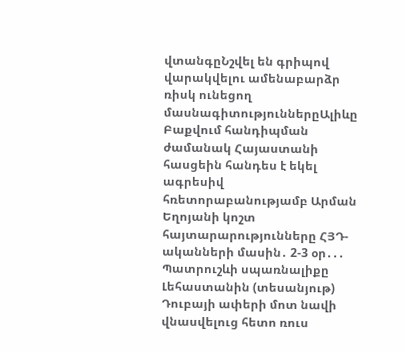վտանգըՆշվել են գրիպով վարակվելու ամենաբարձր ռիսկ ունեցող մասնագիտություններըԱլիևը Բաքվում հանդիպման ժամանակ Հայաստանի հասցեին հանդես է եկել ագրեսիվ հռետորաբանությամբ Արման Եղոյանի կոշտ հայտարարությունները ՀՅԴ-ականների մասին․ 2-3 օր․․․ Պատրուշևի սպառնալիքը Լեհաստանին (տեսանյութ) Դուբայի ափերի մոտ նավի վնասվելուց հետո ռուս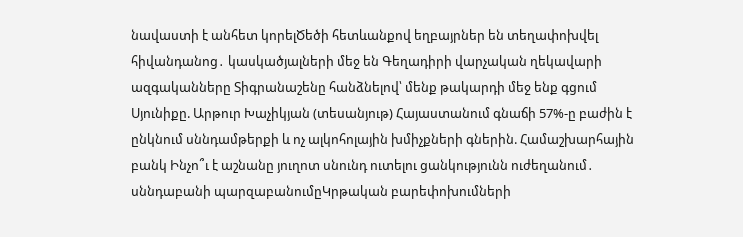նավաստի է անհետ կորելԾեծի հետևանքով եղբայրներ են տեղափոխվել հիվանդանոց․ կասկածյալների մեջ են Գեղադիրի վարչական ղեկավարի ազգականները Տիգրանաշենը հանձնելով՝ մենք թակարդի մեջ ենք գցում Սյունիքը. Արթուր Խաչիկյան (տեսանյութ) Հայաստանում գնաճի 57%-ը բաժին է ընկնում սննդամթերքի և ոչ ալկոհոլային խմիչքների գներին. Համաշխարհային բանկ Ինչո՞ւ է աշնանը յուղոտ սնունդ ուտելու ցանկությունն ուժեղանում․ սննդաբանի պարզաբանումըԿրթական բարեփոխումների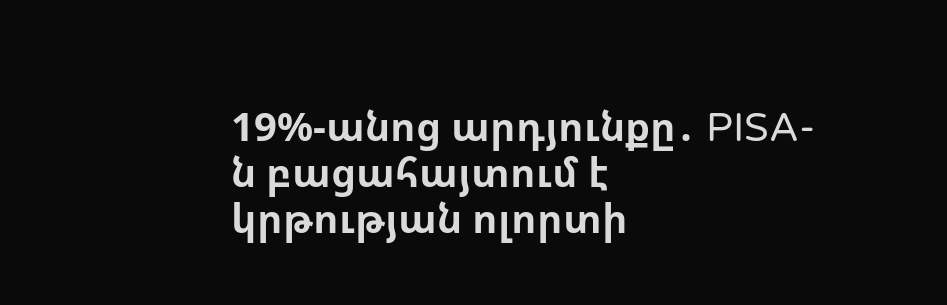19%-անոց արդյունքը․ PISA-ն բացահայտում է կրթության ոլորտի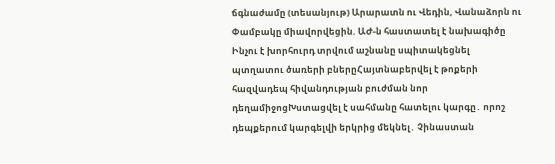ճգնաժամը (տեսանյութ) Արարատն ու Վեդին, Վանաձորն ու Փամբակը միավորվեցին. ԱԺ-ն հաստատել է նախագիծը Ինչու է խորհուրդ տրվում աշնանը սպիտակեցնել պտղատու ծառերի բներըՀայտնաբերվել է թոքերի հազվադեպ հիվանդության բուժման նոր դեղամիջոցԽստացվել է սահմանը հատելու կարգը․ որոշ դեպքերում կարգելվի երկրից մեկնել․ Չինաստան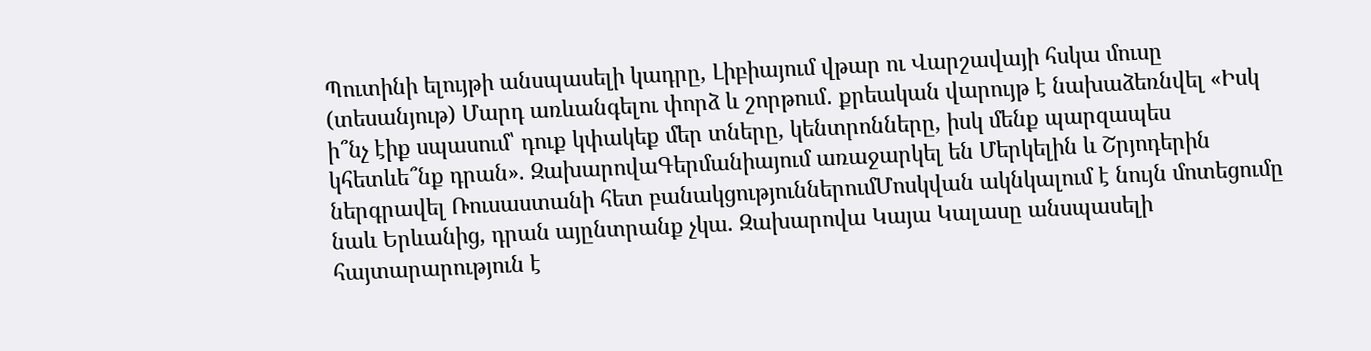Պուտինի ելույթի անսպասելի կադրը, Լիբիայում վթար ու Վարշավայի հսկա մուսը (տեսանյութ) Մարդ առևանգելու փորձ և շորթում․ քրեական վարույթ է նախաձեռնվել «Իսկ ի՞նչ էիք սպասում՝ դուք կփակեք մեր տները, կենտրոնները, իսկ մենք պարզապես կհետևե՞նք դրան». ԶախարովաԳերմանիայում առաջարկել են Մերկելին և Շրյոդերին ներգրավել Ռուսաստանի հետ բանակցություններումՄոսկվան ակնկալում է նույն մոտեցումը նաև Երևանից, դրան այընտրանք չկա. Զախարովա Կայա Կալասը անսպասելի հայտարարություն է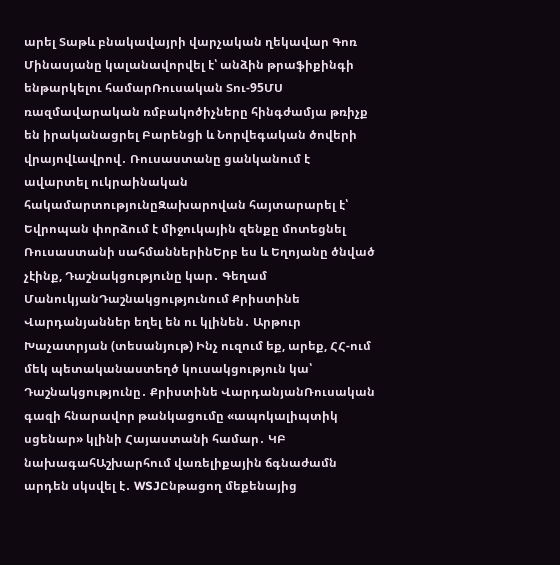արել Տաթև բնակավայրի վարչական ղեկավար Գոռ Մինասյանը կալանավորվել է՝ անձին թրաֆիքինգի ենթարկելու համարՌուսական Տու-95ՄՍ ռազմավարական ռմբակոծիչները հինգժամյա թռիչք են իրականացրել Բարենցի և Նորվեգական ծովերի վրայովԼավրով․ Ռուսաստանը ցանկանում է ավարտել ուկրաինական հակամարտությունըԶախարովան հայտարարել է՝ Եվրոպան փորձում է միջուկային զենքը մոտեցնել Ռուսաստանի սահմաններինԵրբ ես և Եղոյանը ծնված չէինք, Դաշնակցությունը կար․ Գեղամ ՄանուկյանԴաշնակցությունում Քրիստինե Վարդանյաններ եղել են ու կլինեն․ Արթուր Խաչատրյան (տեսանյութ) Ինչ ուզում եք, արեք, ՀՀ-ում մեկ պետականաստեղծ կուսակցություն կա՝ Դաշնակցությունը․ Քրիստինե ՎարդանյանՌուսական գազի հնարավոր թանկացումը «ապոկալիպտիկ սցենար» կլինի Հայաստանի համար․ ԿԲ նախագահԱշխարհում վառելիքային ճգնաժամն արդեն սկսվել է․ WSJԸնթացող մեքենայից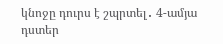կնոջը դուրս է շպրտել․ 4-ամյա դստեր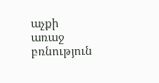աչքի առաջ բռնություն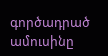գործադրած ամուսինը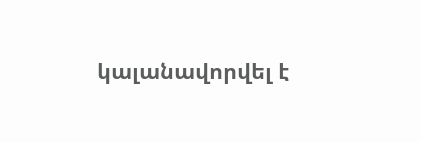կալանավորվել է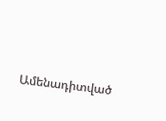Ամենադիտված